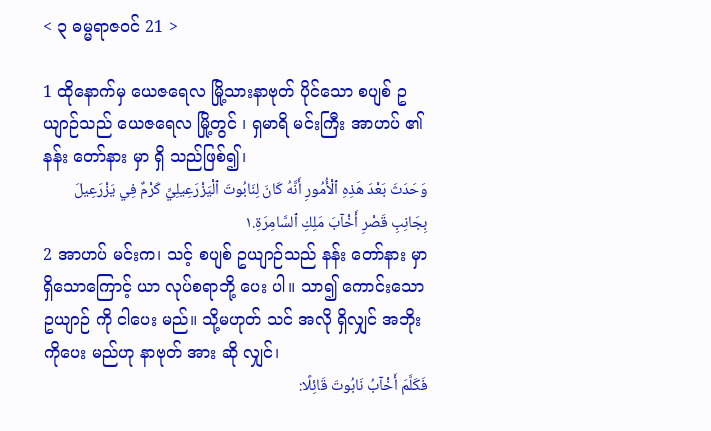< ၃ ဓမ္မရာဇဝင် 21 >

1 ထိုနောက်မှ ယေဇရေလ မြို့သားနာဗုတ် ပိုင်သော စပျစ် ဥယျာဉ်သည် ယေဇရေလ မြို့တွင် ၊ ရှမာရိ မင်းကြီး အာဟပ် ၏နန်း တော်နား မှာ ရှိ သည်ဖြစ်၍၊
وَحَدَثَ بَعْدَ هَذِهِ ٱلْأُمُورِ أَنَّهُ كَانَ لِنَابُوتَ ٱلْيَزْرَعِيلِيِّ كَرْمٌ فِي يَزْرَعِيلَ بِجَانِبِ قَصْرِ أَخْآبَ مَلِكِ ٱلسَّامِرَةِ.١
2 အာဟပ် မင်းက၊ သင့် စပျစ် ဥယျာဉ်သည် နန်း တော်နား မှာရှိသောကြောင့် ယာ လုပ်စရာဘို့ ပေး ပါ။ သာ၍ ကောင်းသော ဥယျာဉ် ကို ငါပေး မည်။ သို့မဟုတ် သင် အလို ရှိလျှင် အဘိုး ကိုပေး မည်ဟု နာဗုတ် အား ဆို လျှင်၊
فَكَلَّمَ أَخْآبُ نَابُوتَ قَائِلًا: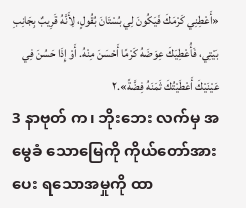«أَعْطِنِي كَرْمَكَ فَيَكُونَ لِي بُسْتَانَ بُقُولٍ، لِأَنَّهُ قَرِيبٌ بِجَانِبِ بَيْتِي، فَأُعْطِيَكَ عِوَضَهُ كَرْمًا أَحْسَنَ مِنْهُ. أَوْ إِذَا حَسُنَ فِي عَيْنَيْكَ أَعْطَيْتُكَ ثَمَنَهُ فِضَّةً».٢
3 နာဗုတ် က၊ ဘိုးဘေး လက်မှ အမွေခံ သောမြေကို ကိုယ်တော်အားပေး ရသောအမှုကို ထာ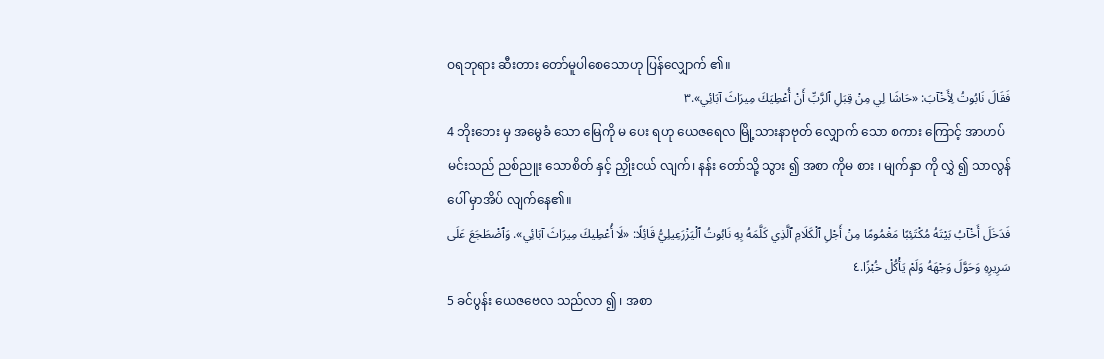ဝရဘုရား ဆီးတား တော်မူပါစေသောဟု ပြန်လျှောက် ၏။
فَقَالَ نَابُوتُ لِأَخْآبَ: «حَاشَا لِي مِنْ قِبَلِ ٱلرَّبِّ أَنْ أُعْطِيَكَ مِيرَاثَ آبَائِي».٣
4 ဘိုးဘေး မှ အမွေခံ သော မြေကို မ ပေး ရဟု ယေဇရေလ မြို့သားနာဗုတ် လျှောက် သော စကား ကြောင့် အာဟပ်မင်းသည် ညစ်ညူး သောစိတ် နှင့် ညှိုးငယ် လျက်၊ နန်း တော်သို့ သွား ၍ အစာ ကိုမ စား ၊ မျက်နှာ ကို လွှဲ ၍ သာလွန် ပေါ် မှာအိပ် လျက်နေ၏။
فَدَخَلَ أَخْآبُ بَيْتَهُ مُكْتَئِبًا مَغْمُومًا مِنْ أَجْلِ ٱلْكَلَامِ ٱلَّذِي كَلَّمَهُ بِهِ نَابُوتُ ٱلْيَزْرَعِيلِيُّ قَائِلًا: «لَا أُعْطِيكَ مِيرَاثَ آبَائِي». وَٱضْطَجَعَ عَلَى سَرِيرِهِ وَحَوَّلَ وَجْهَهُ وَلَمْ يَأْكُلْ خُبْزًا.٤
5 ခင်ပွန်း ယေဇဗေလ သည်လာ ၍ ၊ အစာ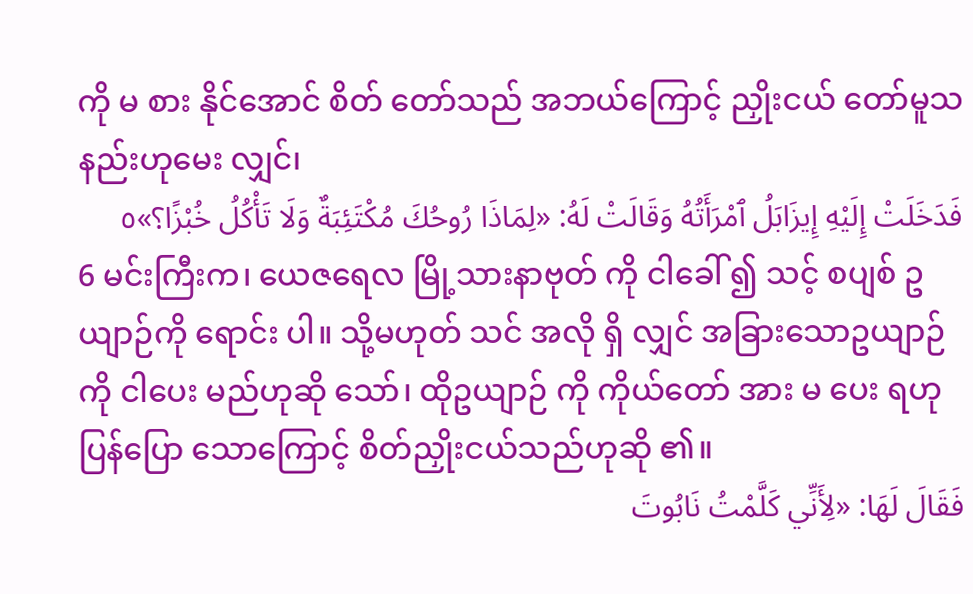ကို မ စား နိုင်အောင် စိတ် တော်သည် အဘယ်ကြောင့် ညှိုးငယ် တော်မူသနည်းဟုမေး လျှင်၊
فَدَخَلَتْ إِلَيْهِ إِيزَابَلُ ٱمْرَأَتُهُ وَقَالَتْ لَهُ: «لِمَاذَا رُوحُكَ مُكْتَئِبَةٌ وَلَا تَأْكُلُ خُبْزًا؟»٥
6 မင်းကြီးက၊ ယေဇရေလ မြို့သားနာဗုတ် ကို ငါခေါ် ၍ သင့် စပျစ် ဥယျာဉ်ကို ရောင်း ပါ။ သို့မဟုတ် သင် အလို ရှိ လျှင် အခြားသောဥယျာဉ် ကို ငါပေး မည်ဟုဆို သော်၊ ထိုဥယျာဉ် ကို ကိုယ်တော် အား မ ပေး ရဟု ပြန်ပြော သောကြောင့် စိတ်ညှိုးငယ်သည်ဟုဆို ၏။
فَقَالَ لَهَا: «لِأَنِّي كَلَّمْتُ نَابُوتَ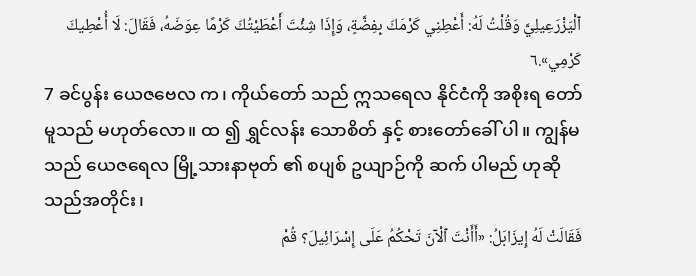ٱلْيَزْرَعِيلِيَّ وَقُلْتُ لَهُ: أَعْطِنِي كَرْمَكَ بِفِضَّةٍ، وَإِذَا شِئْتَ أَعْطَيْتُكَ كَرْمًا عِوَضَهُ، فَقَالَ: لَا أُعْطِيكَ كَرْمِي».٦
7 ခင်ပွန်း ယေဇဗေလ က၊ ကိုယ်တော် သည် ဣသရေလ နိုင်ငံကို အစိုးရ တော်မူသည် မဟုတ်လော။ ထ ၍ ရွှင်လန်း သောစိတ် နှင့် စားတော်ခေါ် ပါ။ ကျွန်မ သည် ယေဇရေလ မြို့သားနာဗုတ် ၏ စပျစ် ဥယျာဉ်ကို ဆက် ပါမည် ဟုဆို သည်အတိုင်း၊
فَقَالَتْ لَهُ إِيزَابَلُ: «أَأَنْتَ ٱلْآنَ تَحْكُمُ عَلَى إِسْرَائِيلَ؟ قُمْ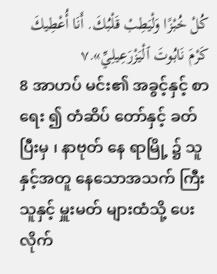كُلْ خُبْزًا وَلْيَطِبْ قَلْبُكَ. أَنَا أُعْطِيكَ كَرْمَ نَابُوتَ ٱلْيَزْرَعِيلِيِّ».٧
8 အာဟပ် မင်း၏ အခွင့်နှင့် စာ ရေး ၍ တံဆိပ် တော်နှင့် ခတ် ပြီးမှ ၊ နာဗုတ် နေ ရာမြို့ ၌ သူနှင့်အတူ နေသောအသက် ကြီးသူနှင့် မှူးမတ် များထံသို့ ပေး လိုက်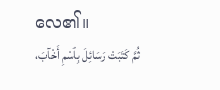လေ၏။
ثُمَّ كَتَبَتْ رَسَائِلَ بِٱسْمِ أَخْآبَ،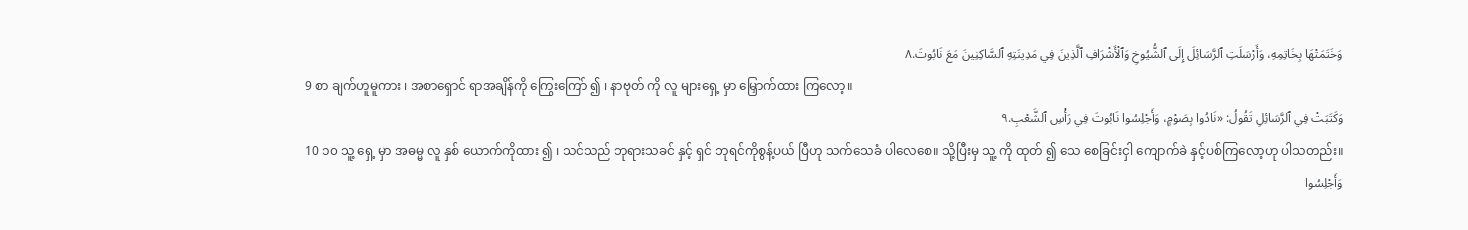وَخَتَمَتْهَا بِخَاتِمِهِ، وَأَرْسَلَتِ ٱلرَّسَائِلَ إِلَى ٱلشُّيُوخِ وَٱلْأَشْرَافِ ٱلَّذِينَ فِي مَدِينَتِهِ ٱلسَّاكِنِينَ مَعَ نَابُوتَ.٨
9 စာ ချက်ဟူမူကား ၊ အစာရှောင် ရာအချိန်ကို ကြွေးကြော် ၍ ၊ နာဗုတ် ကို လူ များရှေ့ မှာ မြှောက်ထား ကြလော့။
وَكَتَبَتْ فِي ٱلرَّسَائِلِ تَقُولُ: «نَادُوا بِصَوْمٍ، وَأَجْلِسُوا نَابُوتَ فِي رَأْسِ ٱلشَّعْبِ.٩
10 ၁၀ သူ့ ရှေ့ မှာ အဓမ္မ လူ နှစ် ယောက်ကိုထား ၍ ၊ သင်သည် ဘုရားသခင် နှင့် ရှင် ဘုရင်ကိုစွန့်ပယ် ပြီဟု သက်သေခံ ပါလေစေ။ သို့ပြီးမှ သူ့ ကို ထုတ် ၍ သေ စေခြင်းငှါ ကျောက်ခဲ နှင့်ပစ်ကြလော့ဟု ပါသတည်း။
وَأَجْلِسُوا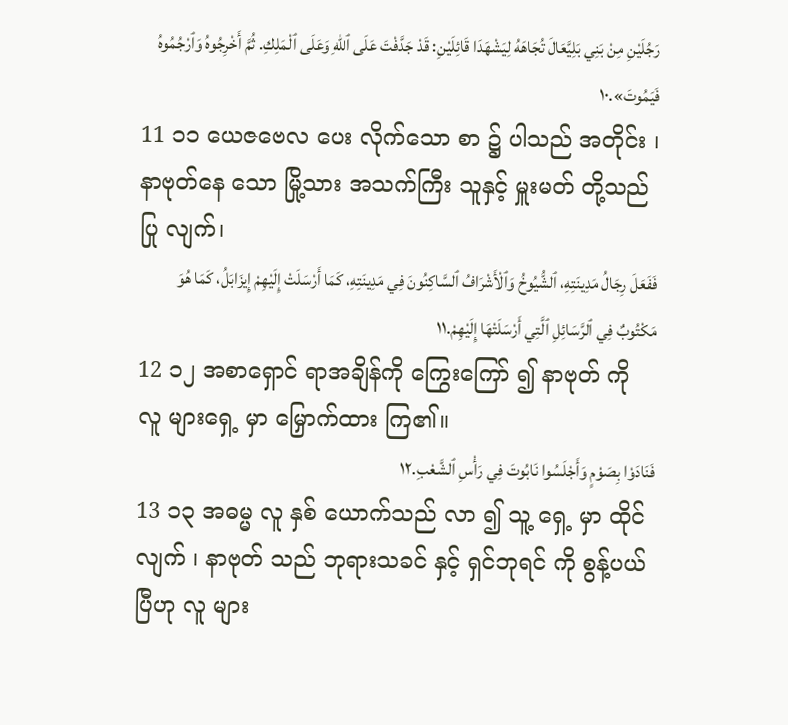رَجُلَيْنِ مِنْ بَنِي بَلِيَّعَالَ تُجَاهَهُ لِيَشْهَدَا قَائِلَيْنِ: قَدْ جَدَّفْتَ عَلَى ٱللهِ وَعَلَى ٱلْمَلِكِ. ثُمَّ أَخْرِجُوهُ وَٱرْجُمُوهُ فَيَمُوتَ».١٠
11 ၁၁ ယေဇဗေလ ပေး လိုက်သော စာ ၌ ပါသည် အတိုင်း ၊ နာဗုတ်နေ သော မြို့သား အသက်ကြီး သူနှင့် မှူးမတ် တို့သည် ပြု လျက်၊
فَفَعَلَ رِجَالُ مَدِينَتِهِ، ٱلشُّيُوخُ وَٱلْأَشْرَافُ ٱلسَّاكِنُونَ فِي مَدِينَتِهِ، كَمَا أَرْسَلَتْ إِلَيْهِمْ إِيزَابَلُ، كَمَا هُوَ مَكْتُوبٌ فِي ٱلرَّسَائِلِ ٱلَّتِي أَرْسَلَتْهَا إِلَيْهِمْ.١١
12 ၁၂ အစာရှောင် ရာအချိန်ကို ကြွေးကြော် ၍ နာဗုတ် ကို လူ များရှေ့ မှာ မြှောက်ထား ကြ၏။
فَنَادَوْا بِصَوْمٍ وَأَجْلَسُوا نَابُوتَ فِي رَأْسِ ٱلشَّعْبِ.١٢
13 ၁၃ အဓမ္မ လူ နှစ် ယောက်သည် လာ ၍ သူ့ ရှေ့ မှာ ထိုင် လျက် ၊ နာဗုတ် သည် ဘုရားသခင် နှင့် ရှင်ဘုရင် ကို စွန့်ပယ် ပြီဟု လူ များ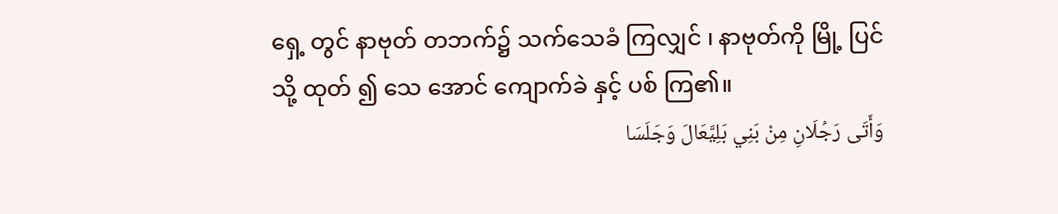ရှေ့ တွင် နာဗုတ် တဘက်၌ သက်သေခံ ကြလျှင် ၊ နာဗုတ်ကို မြို့ ပြင် သို့ ထုတ် ၍ သေ အောင် ကျောက်ခဲ နှင့် ပစ် ကြ၏။
وَأَتَى رَجُلَانِ مِنْ بَنِي بَلِيَّعَالَ وَجَلَسَا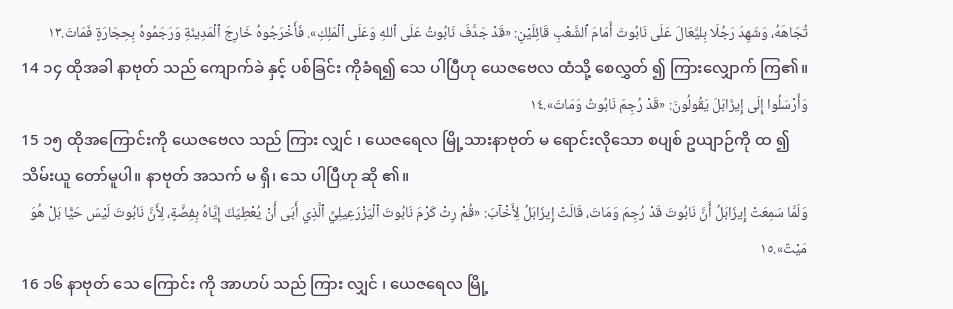تُجَاهَهُ، وَشَهِدَ رَجُلَا بِليَّعَالَ عَلَى نَابُوتَ أَمَامَ ٱلشَّعْبِ قَائِلَيْنِ: «قَدْ جَدَّفَ نَابُوتُ عَلَى ٱللهِ وَعَلَى ٱلْمَلِكِ». فَأَخْرَجُوهُ خَارِجَ ٱلْمَدِينَةِ وَرَجَمُوهُ بِحِجَارَةٍ فَمَاتَ.١٣
14 ၁၄ ထိုအခါ နာဗုတ် သည် ကျောက်ခဲ နှင့် ပစ်ခြင်း ကိုခံရ၍ သေ ပါပြီဟု ယေဇဗေလ ထံသို့ စေလွှတ် ၍ ကြားလျှောက် ကြ၏။
وَأَرْسَلُوا إِلَى إِيزَابَلَ يَقُولُونَ: «قَدْ رُجِمَ نَابُوتُ وَمَاتَ».١٤
15 ၁၅ ထိုအကြောင်းကို ယေဇဗေလ သည် ကြား လျှင် ၊ ယေဇရေလ မြို့သားနာဗုတ် မ ရောင်းလိုသော စပျစ် ဥယျာဉ်ကို ထ ၍ သိမ်းယူ တော်မူပါ။ နာဗုတ် အသက် မ ရှိ၊ သေ ပါပြီဟု ဆို ၏။
وَلَمَّا سَمِعَتْ إِيزَابَلُ أَنَّ نَابُوتَ قَدْ رُجِمَ وَمَاتَ، قَالَتْ إِيزَابَلُ لِأَخْآبَ: «قُمْ رِثْ كَرْمَ نَابُوتَ ٱلْيَزْرَعِيلِيِّ ٱلَّذِي أَبَى أَنْ يُعْطِيَكَ إِيَّاهُ بِفِضَّةٍ، لِأَنَّ نَابُوتَ لَيْسَ حَيًّا بَلْ هُوَ مَيْتٌ».١٥
16 ၁၆ နာဗုတ် သေ ကြောင်း ကို အာဟပ် သည် ကြား လျှင် ၊ ယေဇရေလ မြို့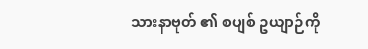သားနာဗုတ် ၏ စပျစ် ဥယျာဉ်ကို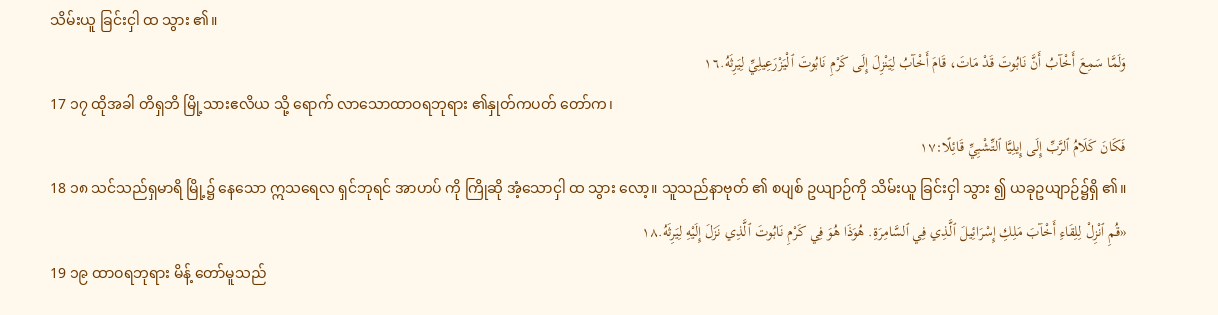သိမ်းယူ ခြင်းငှါ ထ သွား ၏။
وَلَمَّا سَمِعَ أَخْآبُ أَنَّ نَابُوتَ قَدْ مَاتَ، قَامَ أَخْآبُ لِيَنْزِلَ إِلَى كَرْمِ نَابُوتَ ٱلْيَزْرَعِيلِيِّ لِيَرِثَهُ.١٦
17 ၁၇ ထိုအခါ တိရှဘိ မြို့သားဧလိယ သို့ ရောက် လာသောထာဝရဘုရား ၏နှုတ်ကပတ် တော်က၊
فَكَانَ كَلَامُ ٱلرَّبِّ إِلَى إِيلِيَّا ٱلتِّشْبِيِّ قَائِلًا:١٧
18 ၁၈ သင်သည်ရှမာရိ မြို့၌ နေသော ဣသရေလ ရှင်ဘုရင် အာဟပ် ကို ကြိုဆို အံ့သောငှါ ထ သွား လော့။ သူသည်နာဗုတ် ၏ စပျစ် ဥယျာဉ်ကို သိမ်းယူ ခြင်းငှါ သွား ၍ ယခုဥယျာဉ်၌ရှိ ၏။
«قُمِ ٱنْزِلْ لِلِقَاءِ أَخْآبَ مَلِكِ إِسْرَائِيلَ ٱلَّذِي فِي ٱلسَّامِرَةِ. هُوَذَا هُوَ فِي كَرْمِ نَابُوتَ ٱلَّذِي نَزَلَ إِلَيْهِ لِيَرِثَهُ.١٨
19 ၁၉ ထာဝရဘုရား မိန့် တော်မူသည်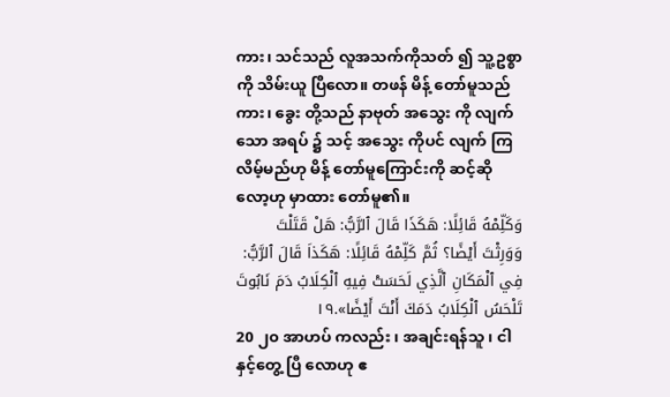ကား၊ သင်သည် လူအသက်ကိုသတ် ၍ သူ့ဥစ္စာကို သိမ်းယူ ပြီလော။ တဖန် မိန့် တော်မူသည်ကား၊ ခွေး တို့သည် နာဗုတ် အသွေး ကို လျက် သော အရပ် ၌ သင့် အသွေး ကိုပင် လျက် ကြ လိမ့်မည်ဟု မိန့် တော်မူကြောင်းကို ဆင့်ဆို လော့ဟု မှာထား တော်မူ၏။
وَكَلِّمْهُ قَائِلًا: هَكَذَا قَالَ ٱلرَّبُّ: هَلْ قَتَلْتَ وَوَرِثْتَ أَيْضًا؟ ثُمَّ كَلِّمْهُ قَائِلًا: هَكَذاَ قَالَ ٱلرَّبُّ: فِي ٱلْمَكَانِ ٱلَّذِي لَحَسَتْ فِيهِ ٱلْكِلَابُ دَمَ نَابُوتَ تَلْحَسُ ٱلْكِلَابُ دَمَكَ أَنْتَ أَيْضًا».١٩
20 ၂၀ အာဟပ် ကလည်း ၊ အချင်းရန်သူ ၊ ငါ နှင့်တွေ့ ပြီ လောဟု ဧ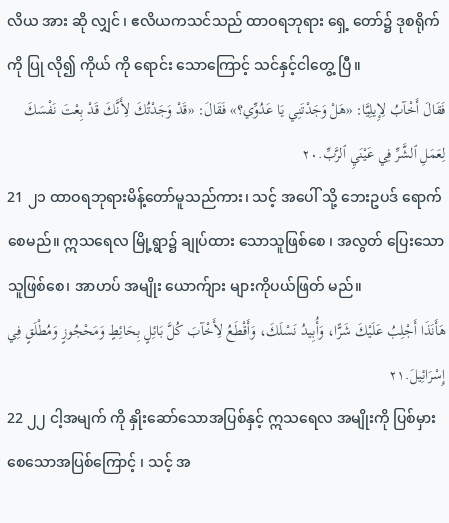လိယ အား ဆို လျှင် ၊ ဧလိယကသင်သည် ထာဝရဘုရား ရှေ့ တော်၌ ဒုစရိုက် ကို ပြု လို၍ ကိုယ် ကို ရောင်း သောကြောင့် သင်နှင့်ငါတွေ့ ပြီ။
فَقَالَ أَخْآبُ لِإِيلِيَّا: «هَلْ وَجَدْتَنِي يَا عَدُوِّي؟» فَقَالَ: «قَدْ وَجَدْتُكَ لِأَنَّكَ قَدْ بِعْتَ نَفْسَكَ لِعَمَلِ ٱلشَّرِّ فِي عَيْنَيِ ٱلرَّبِّ.٢٠
21 ၂၁ ထာဝရဘုရားမိန့်တော်မူသည်ကား၊ သင့် အပေါ် သို့ ဘေးဥပဒ် ရောက် စေမည်။ ဣသရေလ မြို့ရွာ၌ ချုပ်ထား သောသူဖြစ်စေ ၊ အလွတ် ပြေးသောသူဖြစ်စေ၊ အာဟပ် အမျိုး ယောက်ျား များကိုပယ်ဖြတ် မည်။
هَأَنَذَا أَجْلِبُ عَلَيْكَ شَرًّا، وَأُبِيدُ نَسْلَكَ، وَأَقْطَعُ لِأَخْآبَ كُلَّ بَائِلٍ بِحَائِطٍ وَمَحْجُوزٍ وَمُطْلَقٍ فِي إِسْرَائِيلَ.٢١
22 ၂၂ ငါ့အမျက် ကို နှိုးဆော်သောအပြစ်နှင့် ဣသရေလ အမျိုးကို ပြစ်မှား စေသောအပြစ်ကြောင့် ၊ သင့် အ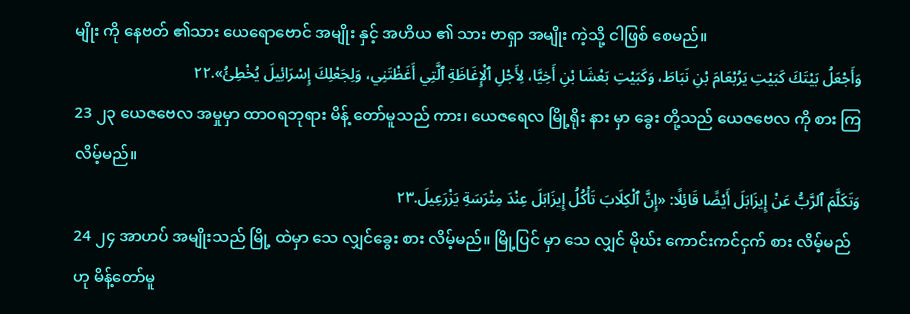မျိုး ကို နေဗတ် ၏သား ယေရောဗောင် အမျိုး နှင့် အဟိယ ၏ သား ဗာရှာ အမျိုး ကဲ့သို့ ငါဖြစ် စေမည်။
وَأَجْعَلُ بَيْتَكَ كَبَيْتِ يَرُبْعَامَ بْنِ نَبَاطَ، وَكَبَيْتِ بَعْشَا بْنِ أَخِيَّا، لِأَجْلِ ٱلْإِغَاظَةِ ٱلَّتِي أَغَظْتَنِي، وَلِجَعْلِكَ إِسْرَائِيلَ يُخْطِئُ».٢٢
23 ၂၃ ယေဇဗေလ အမှုမှာ ထာဝရဘုရား မိန့် တော်မူသည် ကား၊ ယေဇရေလ မြို့ရိုး နား မှာ ခွေး တို့သည် ယေဇဗေလ ကို စား ကြလိမ့်မည်။
وَتَكَلَّمَ ٱلرَّبُّ عَنْ إِيزَابَلَ أَيْضًا قَائِلًا: «إِنَّ ٱلْكِلَابَ تَأْكُلُ إِيزَابَلَ عِنْدَ مِتْرَسَةِ يَزْرَعِيلَ.٢٣
24 ၂၄ အာဟပ် အမျိုးသည် မြို့ ထဲမှာ သေ လျှင်ခွေး စား လိမ့်မည်။ မြို့ပြင် မှာ သေ လျှင် မိုဃ်း ကောင်းကင်ငှက် စား လိမ့်မည်ဟု မိန့်တော်မူ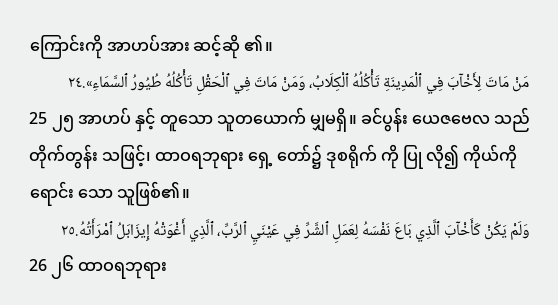ကြောင်းကို အာဟပ်အား ဆင့်ဆို ၏။
مَنْ مَاتَ لِأَخْآبَ فِي ٱلْمَدِينَةِ تَأْكُلُهُ ٱلْكِلَابُ، وَمَنْ مَاتَ فِي ٱلْحَقْلِ تَأْكُلُهُ طُيُورُ ٱلسَّمَاءِ».٢٤
25 ၂၅ အာဟပ် နှင့် တူသော သူတယောက် မျှမရှိ။ ခင်ပွန်း ယေဇဗေလ သည် တိုက်တွန်း သဖြင့်၊ ထာဝရဘုရား ရှေ့ တော်၌ ဒုစရိုက် ကို ပြု လို၍ ကိုယ်ကို ရောင်း သော သူဖြစ်၏။
وَلَمْ يَكُنْ كَأَخْآبَ ٱلَّذِي بَاعَ نَفْسَهُ لِعَمَلِ ٱلشَّرِّ فِي عَيْنَيِ ٱلرَّبِّ، ٱلَّذِي أَغْوَتْهُ إِيزَابَلُ ٱمْرَأَتُهُ.٢٥
26 ၂၆ ထာဝရဘုရား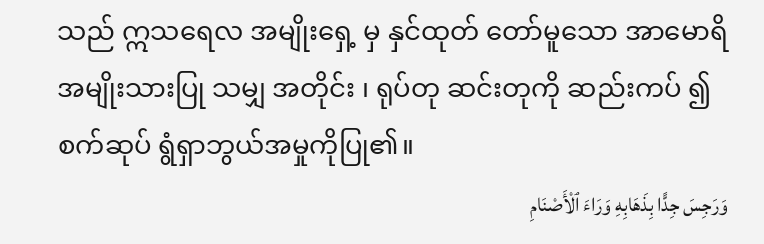သည် ဣသရေလ အမျိုးရှေ့ မှ နှင်ထုတ် တော်မူသော အာမောရိ အမျိုးသားပြု သမျှ အတိုင်း ၊ ရုပ်တု ဆင်းတုကို ဆည်းကပ် ၍ စက်ဆုပ် ရွံရှာဘွယ်အမှုကိုပြု၏။
وَرَجِسَ جِدًّا بِذَهَابِهِ وَرَاءَ ٱلْأَصْنَامِ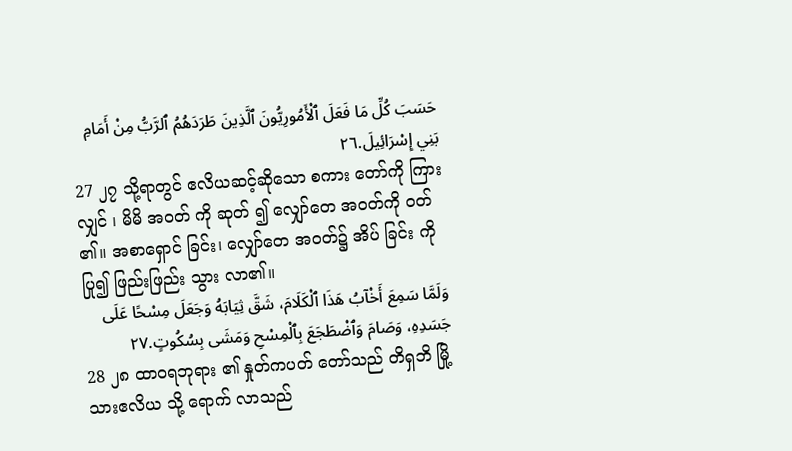حَسَبَ كُلِّ مَا فَعَلَ ٱلْأَمُورِيُّونَ ٱلَّذِينَ طَرَدَهُمُ ٱلرَّبُّ مِنْ أَمَامِ بَنِي إِسْرَائِيلَ.٢٦
27 ၂၇ သို့ရာတွင် ဧလိယဆင့်ဆိုသော စကား တော်ကို ကြား လျှင် ၊ မိမိ အဝတ် ကို ဆုတ် ၍ လျှော်တေ အဝတ်ကို ဝတ် ၏။ အစာရှောင် ခြင်း၊ လျှော်တေ အဝတ်၌ အိပ် ခြင်း ကို ပြု၍ ဖြည်းဖြည်း သွား လာ၏။
وَلَمَّا سَمِعَ أَخْآبُ هَذَا ٱلْكَلَامَ، شَقَّ ثِيَابَهُ وَجَعَلَ مِسْحًا عَلَى جَسَدِهِ، وَصَامَ وَٱضْطَجَعَ بِٱلْمِسْحِ وَمَشَى بِسُكُوتٍ.٢٧
28 ၂၈ ထာဝရဘုရား ၏ နှုတ်ကပတ် တော်သည် တိရှဘိ မြို့သားဧလိယ သို့ ရောက် လာသည်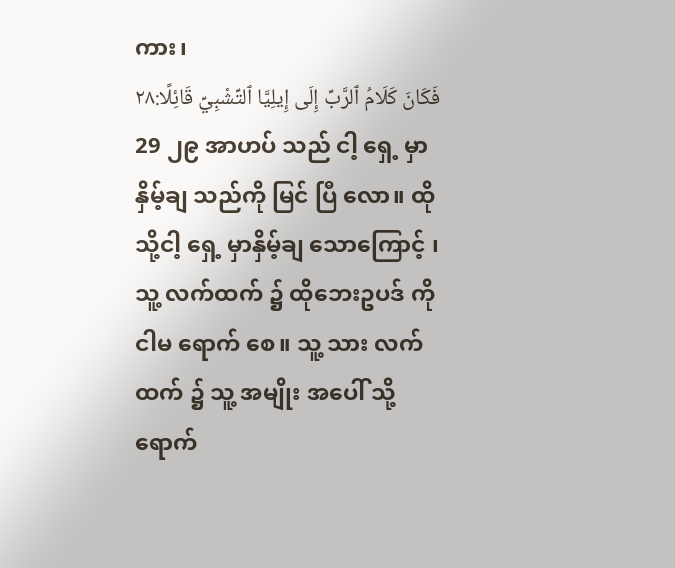ကား၊
فَكَانَ كَلَامُ ٱلرَّبِّ إِلَى إِيلِيَّا ٱلتِّشْبِيِّ قَائِلًا:٢٨
29 ၂၉ အာဟပ် သည် ငါ့ ရှေ့ မှာနှိမ့်ချ သည်ကို မြင် ပြီ လော။ ထိုသို့ငါ့ ရှေ့ မှာနှိမ့်ချ သောကြောင့် ၊ သူ့ လက်ထက် ၌ ထိုဘေးဥပဒ် ကို ငါမ ရောက် စေ။ သူ့ သား လက်ထက် ၌ သူ့ အမျိုး အပေါ် သို့ရောက်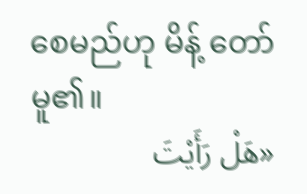စေမည်ဟု မိန့် တော်မူ၏။
«هَلْ رَأَيْتَ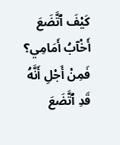كَيْفَ ٱتَّضَعَ أَخْآبُ أَمَامِي؟ فَمِنْ أَجْلِ أَنَّهُ قَدِ ٱتَّضَعَ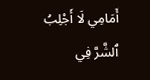أَمَامِي لَا أَجْلِبُ ٱلشَّرَّ فِي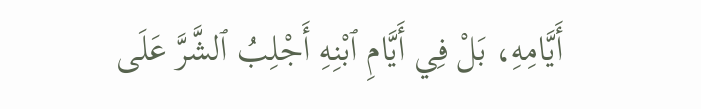أَيَّامِهِ، بَلْ فِي أَيَّامِ ٱبْنِهِ أَجْلِبُ ٱلشَّرَّ عَلَى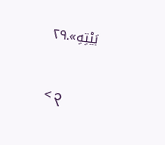بَيْتِهِ».٢٩

< ၃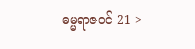ဓမ္မရာဇဝင် 21 >